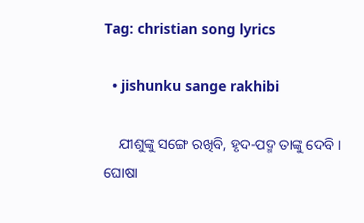Tag: christian song lyrics

  • jishunku sange rakhibi

    ଯୀଶୁଙ୍କୁ ସଙ୍ଗେ ରଖିବି, ହୃଦ-ପଦ୍ମ ତାଙ୍କୁ ଦେବି । ଘୋଷା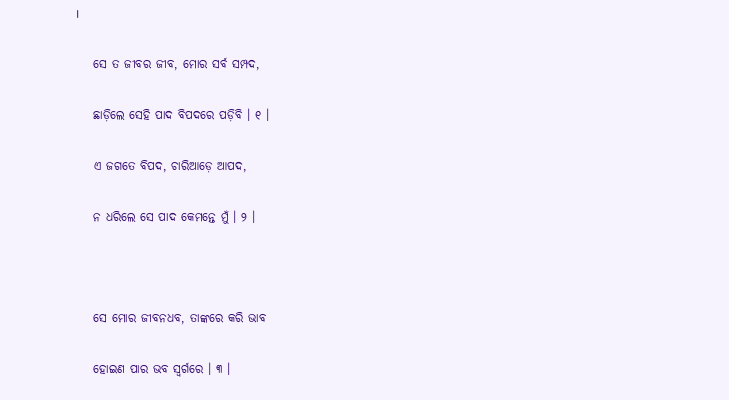।

    ସେ ତ ଜୀବର ଜୀବ, ମୋର ସର୍ବ ସମ୍ପଦ,

    ଛାଡ଼ିଲେ ସେହି ପାଦ ବିପଦରେ ପଡ଼ିବି । ୧ ।

    ଏ ଜଗତେ ବିପଦ, ଚାରିଆଡ଼େ ଆପଦ,

    ନ ଧରିଲେ ସେ ପାଦ କେମନ୍ତେ ମୁଁ । ୨ ।



    ସେ ମୋର ଜୀବନଧବ, ତାଙ୍କରେ କରି ଭାବ

    ହୋଇଣ ପାର ଭବ ସ୍ୱର୍ଗରେ । ୩ ।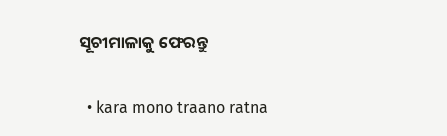ସୂଚୀମାଳାକୁ ଫେରନ୍ତୁ

  • kara mono traano ratna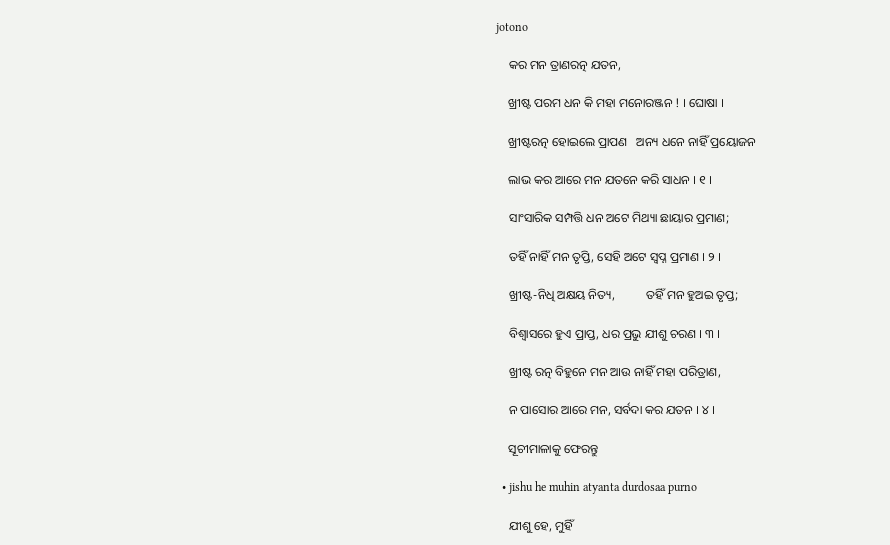jotono

    କର ମନ ତ୍ରାଣରତ୍ନ ଯତନ,

    ଖ୍ରୀଷ୍ଟ ପରମ ଧନ କି ମହା ମନୋରଞ୍ଜନ ! । ଘୋଷା ।

    ଖ୍ରୀଷ୍ଟରତ୍ନ ହୋଇଲେ ପ୍ରାପଣ   ଅନ୍ୟ ଧନେ ନାହିଁ ପ୍ରୟୋଜନ

    ଲାଭ କର ଆରେ ମନ ଯତନେ କରି ସାଧନ । ୧ ।

    ସାଂସାରିକ ସମ୍ପତ୍ତି ଧନ ଅଟେ ମିଥ୍ୟା ଛାୟାର ପ୍ରମାଣ;

    ତହିଁ ନାହିଁ ମନ ତୃପ୍ତି, ସେହି ଅଟେ ସ୍ୱପ୍ନ ପ୍ରମାଣ । ୨ ।

    ଖ୍ରୀଷ୍ଟ-ନିଧି ଅକ୍ଷୟ ନିତ୍ୟ,          ତହିଁ ମନ ହୁଅଇ ତୃପ୍ତ;

    ବିଶ୍ୱାସରେ ହୁଏ ପ୍ରାପ୍ତ, ଧର ପ୍ରଭୁ ଯୀଶୁ ଚରଣ । ୩ ।

    ଖ୍ରୀଷ୍ଟ ରତ୍ନ ବିହୁନେ ମନ ଆଉ ନାହିଁ ମହା ପରିତ୍ରାଣ,

    ନ ପାସୋର ଆରେ ମନ, ସର୍ବଦା କର ଯତନ । ୪ ।

    ସୂଚୀମାଳାକୁ ଫେରନ୍ତୁ

  • jishu he muhin atyanta durdosaa purno

    ଯୀଶୁ ହେ, ମୁହିଁ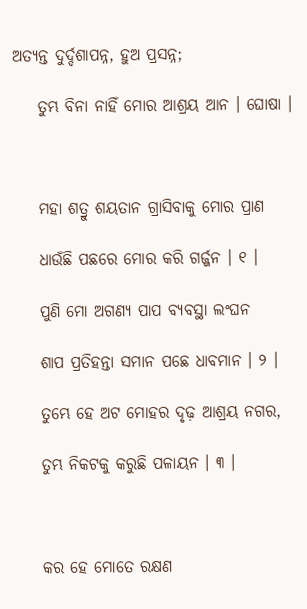ଅତ୍ୟନ୍ତ ଦୁର୍ଦ୍ଦଶାପନ୍ନ, ହୁଅ ପ୍ରସନ୍ନ;

    ତୁମ୍ଭ ବିନା ନାହିଁ ମୋର ଆଶ୍ରୟ ଆନ । ଘୋଷା ।



    ମହା ଶତ୍ରୁ ଶୟତାନ ଗ୍ରାସିବାକୁ ମୋର ପ୍ରାଣ

    ଧାଉଁଛି ପଛରେ ମୋର କରି ଗର୍ଜ୍ଜନ । ୧ ।

    ପୁଣି ମୋ ଅଗଣ୍ୟ ପାପ ବ୍ୟବସ୍ଥା ଲଂଘନ

    ଶାପ ପ୍ରତିହନ୍ତା ସମାନ ପଛେ ଧାବମାନ । ୨ ।

    ତୁମ୍ଭେ ହେ ଅଟ ମୋହର ଦୃଢ଼ ଆଶ୍ରୟ ନଗର,

    ତୁମ୍ଭ ନିକଟକୁ କରୁଛି ପଳାୟନ । ୩ ।



    କର ହେ ମୋତେ ରକ୍ଷଣ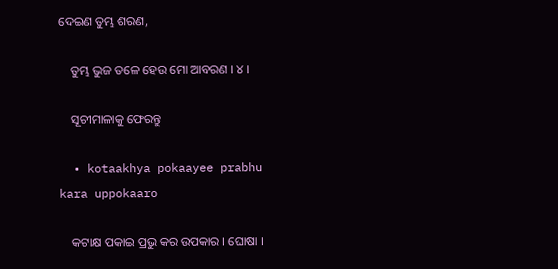ଦେଇଣ ତୁମ୍ଭ ଶରଣ,

    ତୁମ୍ଭ ଭୁଜ ତଳେ ହେଉ ମୋ ଆବରଣ । ୪ ।

    ସୂଚୀମାଳାକୁ ଫେରନ୍ତୁ

  • kotaakhya pokaayee prabhu kara uppokaaro

    କଟାକ୍ଷ ପକାଇ ପ୍ରଭୁ କର ଉପକାର । ଘୋଷା ।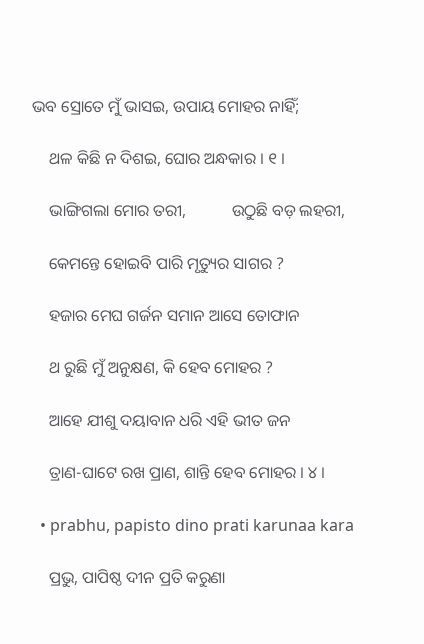ଭବ ସ୍ରୋତେ ମୁଁ ଭାସଇ, ଉପାୟ ମୋହର ନାହିଁ;

    ଥଳ କିଛି ନ ଦିଶଇ, ଘୋର ଅନ୍ଧକାର । ୧ ।

    ଭାଙ୍ଗିଗଲା ମୋର ତରୀ,           ଉଠୁଛି ବଡ଼ ଲହରୀ,

    କେମନ୍ତେ ହୋଇବି ପାରି ମୃତ୍ୟୁର ସାଗର ?

    ହଜାର ମେଘ ଗର୍ଜନ ସମାନ ଆସେ ତୋଫାନ

    ଥ ରୁଛି ମୁଁ ଅନୁକ୍ଷଣ, କି ହେବ ମୋହର ?

    ଆହେ ଯୀଶୁ ଦୟାବାନ ଧରି ଏହି ଭୀତ ଜନ

    ତ୍ରାଣ-ଘାଟେ ରଖ ପ୍ରାଣ, ଶାନ୍ତି ହେବ ମୋହର । ୪ ।

  • prabhu, papisto dino prati karunaa kara

    ପ୍ରଭୁ, ପାପିଷ୍ଠ ଦୀନ ପ୍ରତି କରୁଣା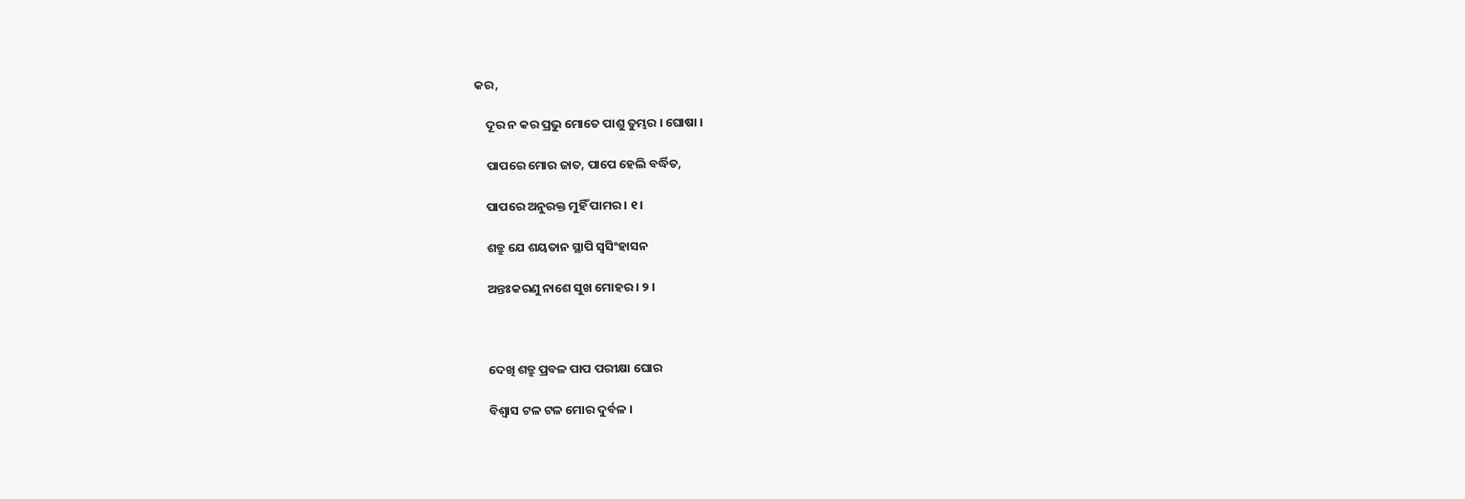କର,

    ଦୂର ନ କର ପ୍ରଭୁ ମୋତେ ପାଶୁ ତୁମ୍ଭର । ଘୋଷା ।

    ପାପରେ ମୋର ଜାତ, ପାପେ ହେଲି ବର୍ଦ୍ଧିତ,

    ପାପରେ ଅନୁରକ୍ତ ମୁହିଁ ପାମର । ୧ ।

    ଶତ୍ରୁ ଯେ ଶୟତାନ ସ୍ଥାପି ସ୍ୱସିଂହାସନ

    ଅନ୍ତଃକରଣୁ ନାଶେ ସୁଖ ମୋହର । ୨ ।



    ଦେଖି ଶତ୍ରୁ ପ୍ରବଳ ପାପ ପରୀକ୍ଷା ଘୋର

    ବିଶ୍ୱାସ ଟଳ ଟଳ ମୋର ଦୁର୍ବଳ ।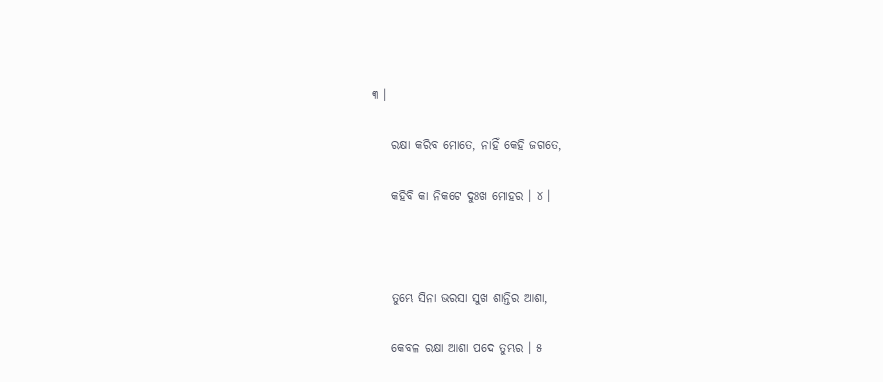୩ ।

    ରକ୍ଷା କରିବ ମୋତେ, ନାହିଁ କେହି ଜଗତେ,

    କହିବି କା ନିକଟେ ଦୁଃଖ ମୋହର । ୪ ।



    ତୁମ୍ଭେ ସିନା ଭରସା ସୁଖ ଶାନ୍ତିର ଆଶା,

    କେବଳ ରକ୍ଷା ଆଶା ପଦେ ତୁମ୍ଭର । ୫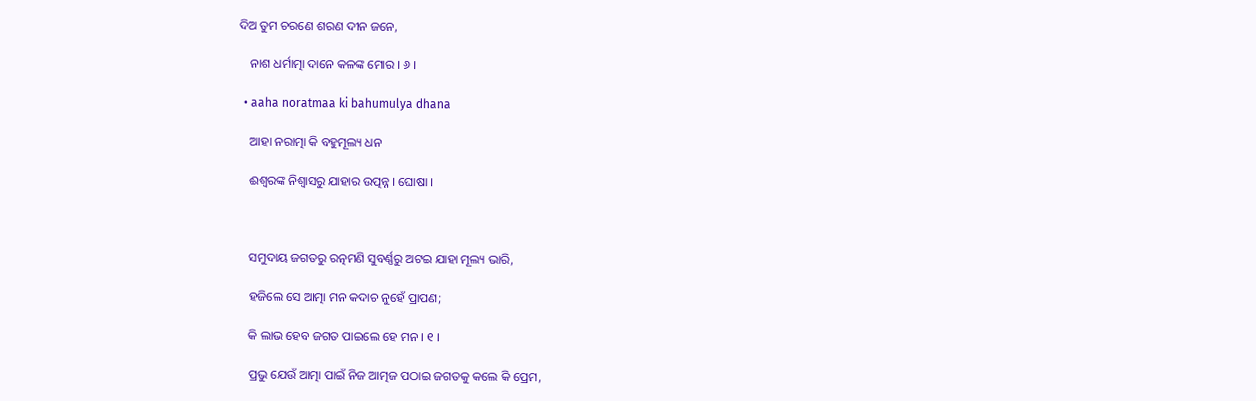ଦିଅ ତୁମ ଚରଣେ ଶରଣ ଦୀନ ଜନେ,

    ନାଶ ଧର୍ମାତ୍ମା ଦାନେ କଳଙ୍କ ମୋର । ୬ ।

  • aaha noratmaa ki bahumulya dhana

    ଆହା ନରାତ୍ମା କି ବହୁମୂଲ୍ୟ ଧନ

    ଈଶ୍ୱରଙ୍କ ନିଶ୍ୱାସରୁ ଯାହାର ଉତ୍ପନ୍ନ । ଘୋଷା ।



    ସମୁଦାୟ ଜଗତରୁ ରତ୍ନମଣି ସୁବର୍ଣ୍ଣରୁ ଅଟଇ ଯାହା ମୂଲ୍ୟ ଭାରି,

    ହଜିଲେ ସେ ଆତ୍ମା ମନ କଦାଚ ନୁହେଁ ପ୍ରାପଣ;

    କି ଲାଭ ହେବ ଜଗତ ପାଇଲେ ହେ ମନ । ୧ ।

    ପ୍ରଭୁ ଯେଉଁ ଆତ୍ମା ପାଇଁ ନିଜ ଆତ୍ମଜ ପଠାଇ ଜଗତକୁ କଲେ କି ପ୍ରେମ,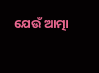ଯେଉଁ ଆତ୍ମା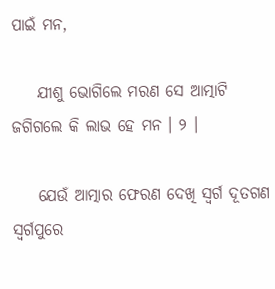ପାଇଁ ମନ,

    ଯୀଶୁ ଭୋଗିଲେ ମରଣ ସେ ଆତ୍ମାଟି ଜଗିଗଲେ କି ଲାଭ ହେ ମନ । ୨ ।

    ଯେଉଁ ଆତ୍ମାର ଫେରଣ ଦେଖି ସ୍ୱର୍ଗ ଦୂତଗଣ ସ୍ୱର୍ଗପୁରେ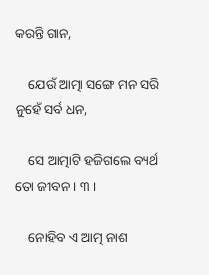କରନ୍ତି ଗାନ,

    ଯେଉଁ ଆତ୍ମା ସଙ୍ଗେ ମନ ସରି ନୁହେଁ ସର୍ବ ଧନ,

    ସେ ଆତ୍ମାଟି ହଜିଗଲେ ବ୍ୟର୍ଥ ତୋ ଜୀବନ । ୩ ।

    ନୋହିବ ଏ ଆତ୍ମ ନାଶ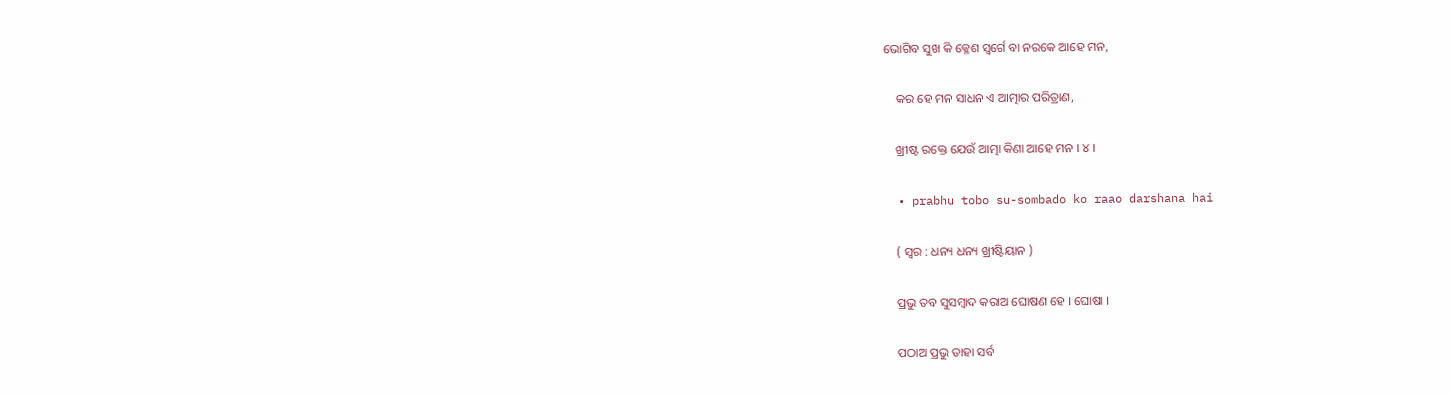ଭୋଗିବ ସୁଖ କି କ୍ଳେଶ ସ୍ୱର୍ଗେ ବା ନରକେ ଆହେ ମନ,

    କର ହେ ମନ ସାଧନ ଏ ଆତ୍ମାର ପରିତ୍ରାଣ,

    ଖ୍ରୀଷ୍ଟ ରକ୍ତେ ଯେଉଁ ଆତ୍ମା କିଣା ଆହେ ମନ । ୪ ।

  • prabhu tobo su-sombado ko raao darshana hai

    ( ସ୍ୱର : ଧନ୍ୟ ଧନ୍ୟ ଖ୍ରୀଷ୍ଟିୟାନ )

    ପ୍ରଭୁ ତବ ସୁସମ୍ବାଦ କରାଅ ଘୋଷଣ ହେ । ଘୋଷା ।

    ପଠାଅ ପ୍ରଭୁ ତାହା ସର୍ବ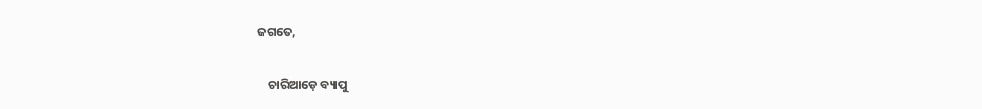ଜଗତେ,

    ଚାରିଆଡ଼େ ବ୍ୟାପୁ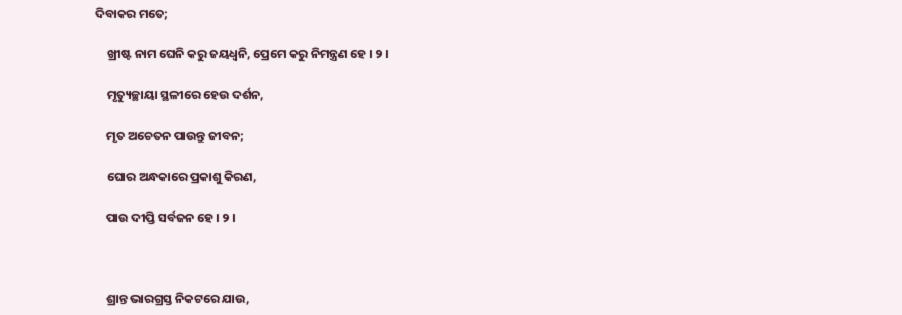ଦିବାକର ମତେ;

    ଖ୍ରୀଷ୍ଟ ନାମ ଘେନି କରୁ ଜୟଧ୍ୱନି, ପ୍ରେମେ କରୁ ନିମନ୍ତ୍ରଣ ହେ । ୨ ।

    ମୃତ୍ୟୁଚ୍ଛାୟା ସ୍ଥଳୀରେ ହେଉ ଦର୍ଶନ,

    ମୃତ ଅଚେତନ ପାଉନ୍ତୁ ଜୀବନ;

    ଘୋର ଅନ୍ଧକାରେ ପ୍ରକାଶୁ କିରଣ,

    ପାଉ ଦୀପ୍ତି ସର୍ବଜନ ହେ । ୨ ।



    ଶ୍ରାନ୍ତ ଭାରଗ୍ରସ୍ତ ନିକଟରେ ଯାଉ,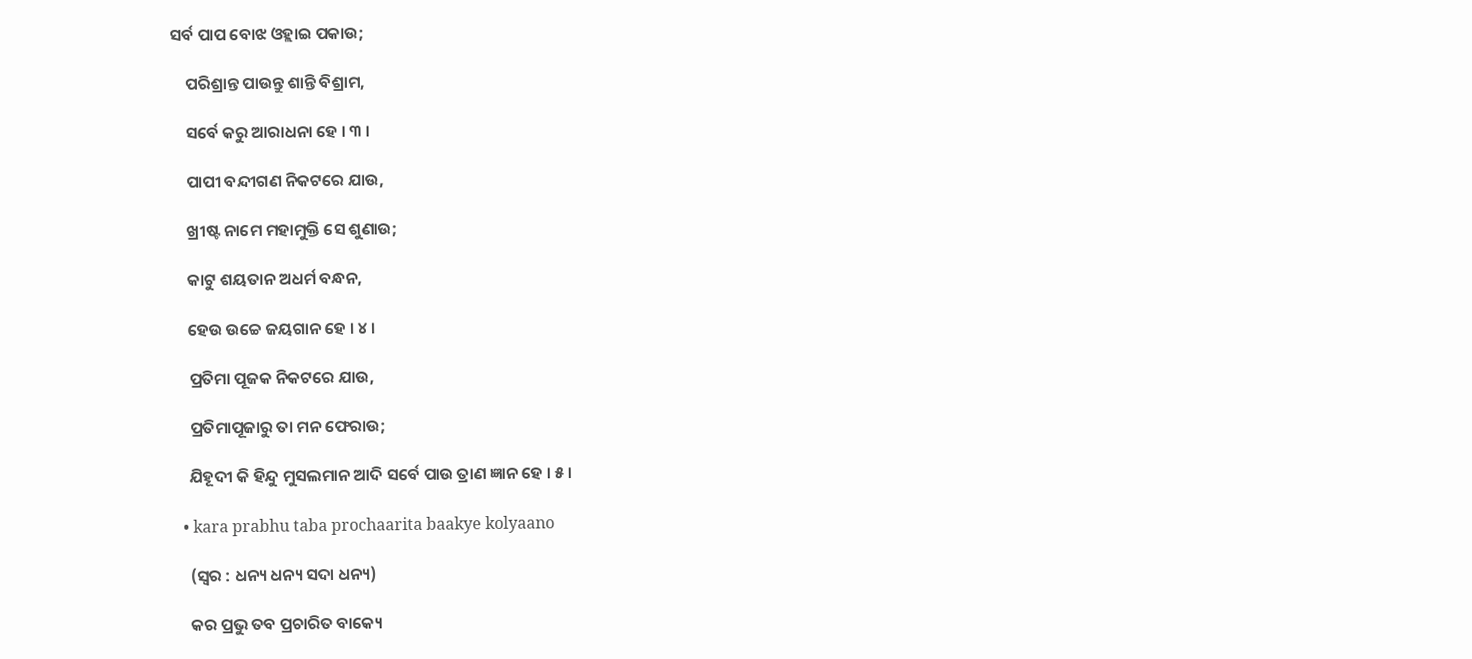ସର୍ବ ପାପ ବୋଝ ଓହ୍ଲାଇ ପକାଉ;

    ପରିଶ୍ରାନ୍ତ ପାଉନ୍ତୁ ଶାନ୍ତି ବିଶ୍ରାମ,

    ସର୍ବେ କରୁ ଆରାଧନା ହେ । ୩ ।

    ପାପୀ ବନ୍ଦୀଗଣ ନିକଟରେ ଯାଉ,

    ଖ୍ରୀଷ୍ଟ ନାମେ ମହାମୁକ୍ତି ସେ ଶୁଣାଉ;

    କାଟୁ ଶୟତାନ ଅଧର୍ମ ବନ୍ଧନ,

    ହେଉ ଉଚ୍ଚେ ଜୟଗାନ ହେ । ୪ ।

    ପ୍ରତିମା ପୂଜକ ନିକଟରେ ଯାଉ,

    ପ୍ରତିମାପୂଜାରୁ ତା ମନ ଫେରାଉ;

    ଯିହୂଦୀ କି ହିନ୍ଦୁ ମୁସଲମାନ ଆଦି ସର୍ବେ ପାଉ ତ୍ରାଣ ଜ୍ଞାନ ହେ । ୫ ।

  • kara prabhu taba prochaarita baakye kolyaano

    (ସ୍ୱର : ଧନ୍ୟ ଧନ୍ୟ ସଦା ଧନ୍ୟ)

    କର ପ୍ରଭୁ ତବ ପ୍ରଚାରିତ ବାକ୍ୟେ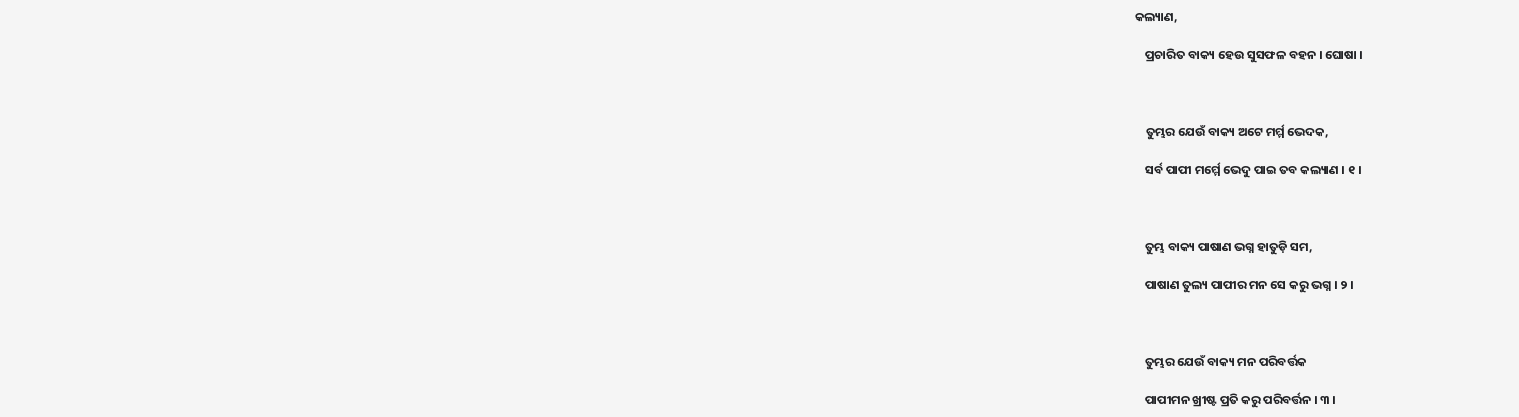କଲ୍ୟାଣ,

    ପ୍ରଚାରିତ ବାକ୍ୟ ହେଉ ସୁସଫଳ ବହନ । ଘୋଷା ।



    ତୁମ୍ଭର ଯେଉଁ ବାକ୍ୟ ଅଟେ ମର୍ମ୍ମ ଭେଦକ,

    ସର୍ବ ପାପୀ ମର୍ମ୍ମେ ଭେଦୁ ପାଇ ତବ କଲ୍ୟାଣ । ୧ ।



    ତୁମ୍ଭ ବାକ୍ୟ ପାଷାଣ ଭଗ୍ନ ହାତୁଡ଼ି ସମ,

    ପାଷାଣ ତୁଲ୍ୟ ପାପୀର ମନ ସେ କରୁ ଭଗ୍ନ । ୨ ।



    ତୁମ୍ଭର ଯେଉଁ ବାକ୍ୟ ମନ ପରିବର୍ତ୍ତକ

    ପାପୀମନ ଖ୍ରୀଷ୍ଟ ପ୍ରତି କରୁ ପରିବର୍ତ୍ତନ । ୩ ।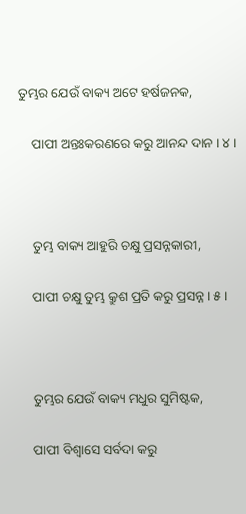ତୁମ୍ଭର ଯେଉଁ ବାକ୍ୟ ଅଟେ ହର୍ଷଜନକ,

    ପାପୀ ଅନ୍ତଃକରଣରେ କରୁ ଆନନ୍ଦ ଦାନ । ୪ ।



    ତୁମ୍ଭ ବାକ୍ୟ ଆହୁରି ଚକ୍ଷୁ ପ୍ରସନ୍ନକାରୀ,

    ପାପୀ ଚକ୍ଷୁ ତୁମ୍ଭ କ୍ରୁଶ ପ୍ରତି କରୁ ପ୍ରସନ୍ନ । ୫ ।



    ତୁମ୍ଭର ଯେଉଁ ବାକ୍ୟ ମଧୁର ସୁମିଷ୍ଟକ,

    ପାପୀ ବିଶ୍ୱାସେ ସର୍ବଦା କରୁ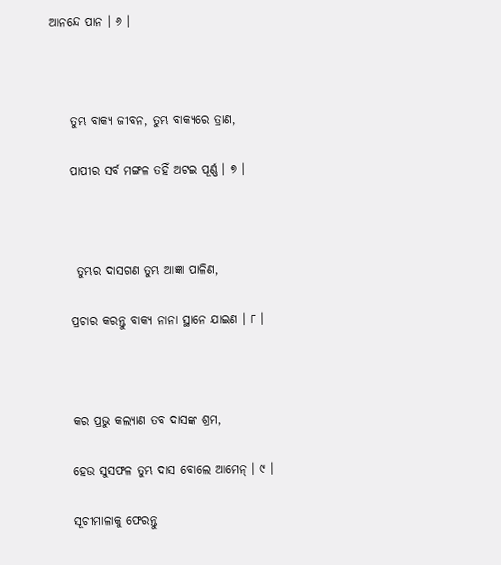ଆନନ୍ଦେ ପାନ । ୬ ।



    ତୁମ୍ଭ ବାକ୍ୟ ଜୀବନ, ତୁମ୍ଭ ବାକ୍ୟରେ ତ୍ରାଣ,

    ପାପୀର ସର୍ବ ମଙ୍ଗଳ ତହିଁ ଅଟଇ ପୂର୍ଣ୍ଣ । ୭ ।



     ତୁମ୍ଭର ଦାସଗଣ ତୁମ୍ଭ ଆଜ୍ଞା ପାଳିଣ,

    ପ୍ରଚାର କରନ୍ତୁ ବାକ୍ୟ ନାନା ସ୍ଥାନେ ଯାଇଣ । ୮ ।



    କର ପ୍ରଭୁ କଲ୍ୟାଣ ତବ ଦାସଙ୍କ ଶ୍ରମ,

    ହେଉ ସୁସଫଳ ତୁମ୍ଭ ଦାସ ବୋଲେ ଆମେନ୍ । ୯ ।

    ସୂଚୀମାଳାକୁ ଫେରନ୍ତୁ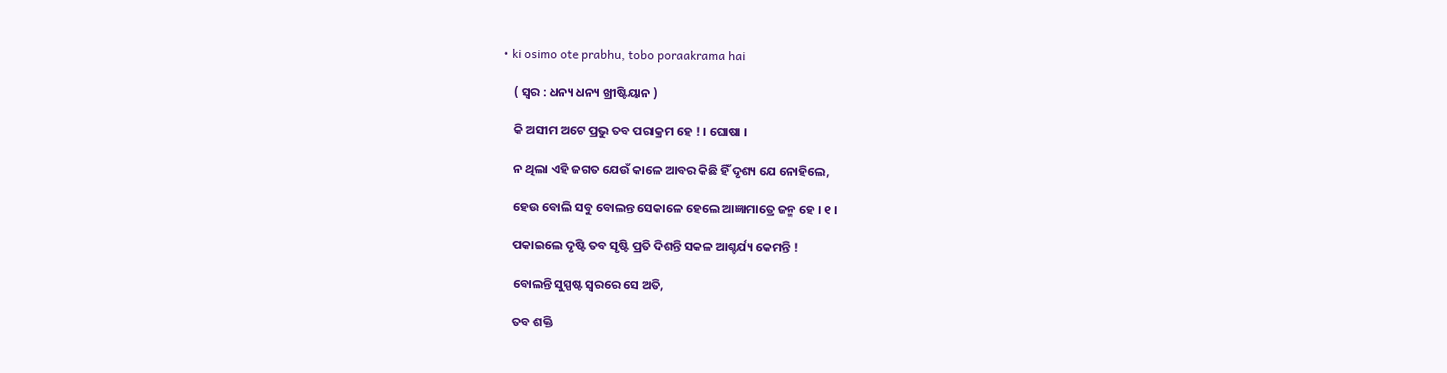• ki osimo ote prabhu, tobo poraakrama hai

    ( ସ୍ୱର : ଧନ୍ୟ ଧନ୍ୟ ଖ୍ରୀଷ୍ଟିୟାନ )

    କି ଅସୀମ ଅଟେ ପ୍ରଭୁ ତବ ପରାକ୍ରମ ହେ ! । ଘୋଷା ।

    ନ ଥିଲା ଏହି ଜଗତ ଯେଉଁ କାଳେ ଆବର କିଛି ହିଁ ଦୃଶ୍ୟ ଯେ ନୋହିଲେ,

    ହେଉ ବୋଲି ସବୁ ବୋଲନ୍ତ ସେକାଳେ ହେଲେ ଆଜ୍ଞାମାତ୍ରେ ଜନ୍ମ ହେ । ୧ ।

    ପକାଇଲେ ଦୃଷ୍ଟି ତବ ସୃଷ୍ଟି ପ୍ରତି ଦିଶନ୍ତି ସକଳ ଆଶ୍ଚର୍ଯ୍ୟ କେମନ୍ତି !

    ବୋଲନ୍ତି ସୁସ୍ପଷ୍ଟ ସ୍ୱରରେ ସେ ଅତି,

    ତବ ଶକ୍ତି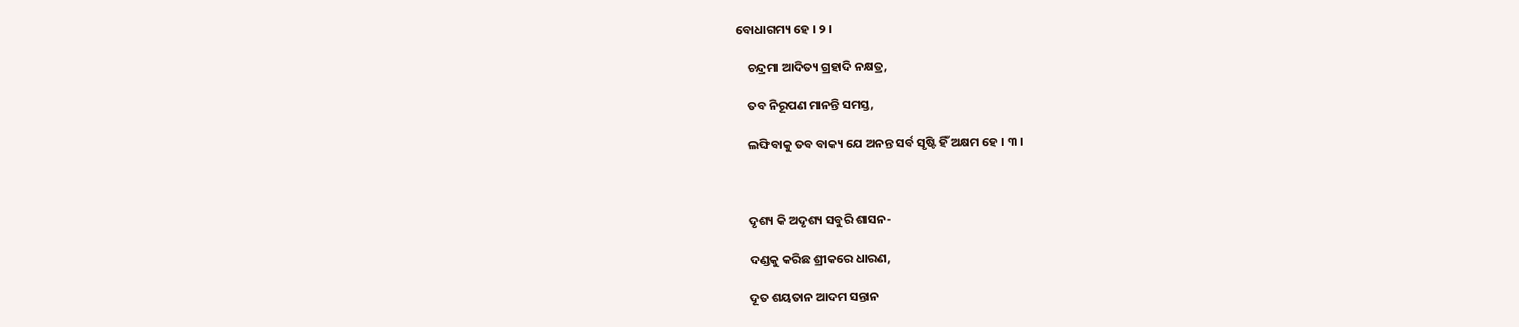ବୋଧାଗମ୍ୟ ହେ । ୨ ।

    ଚନ୍ଦ୍ରମା ଆଦିତ୍ୟ ଗ୍ରହାଦି ନକ୍ଷତ୍ର,

    ତବ ନିରୂପଣ ମାନନ୍ତି ସମସ୍ତ,

    ଲଙ୍ଘିବାକୁ ତବ ବାକ୍ୟ ଯେ ଅନନ୍ତ ସର୍ବ ସୃଷ୍ଟି ହିଁ ଅକ୍ଷମ ହେ । ୩ ।



    ଦୃଶ୍ୟ କି ଅଦୃଶ୍ୟ ସବୁରି ଶାସନ-

    ଦଣ୍ଡକୁ କରିଛ ଶ୍ରୀକରେ ଧାରଣ,

    ଦୂତ ଶୟତାନ ଆଦମ ସନ୍ତାନ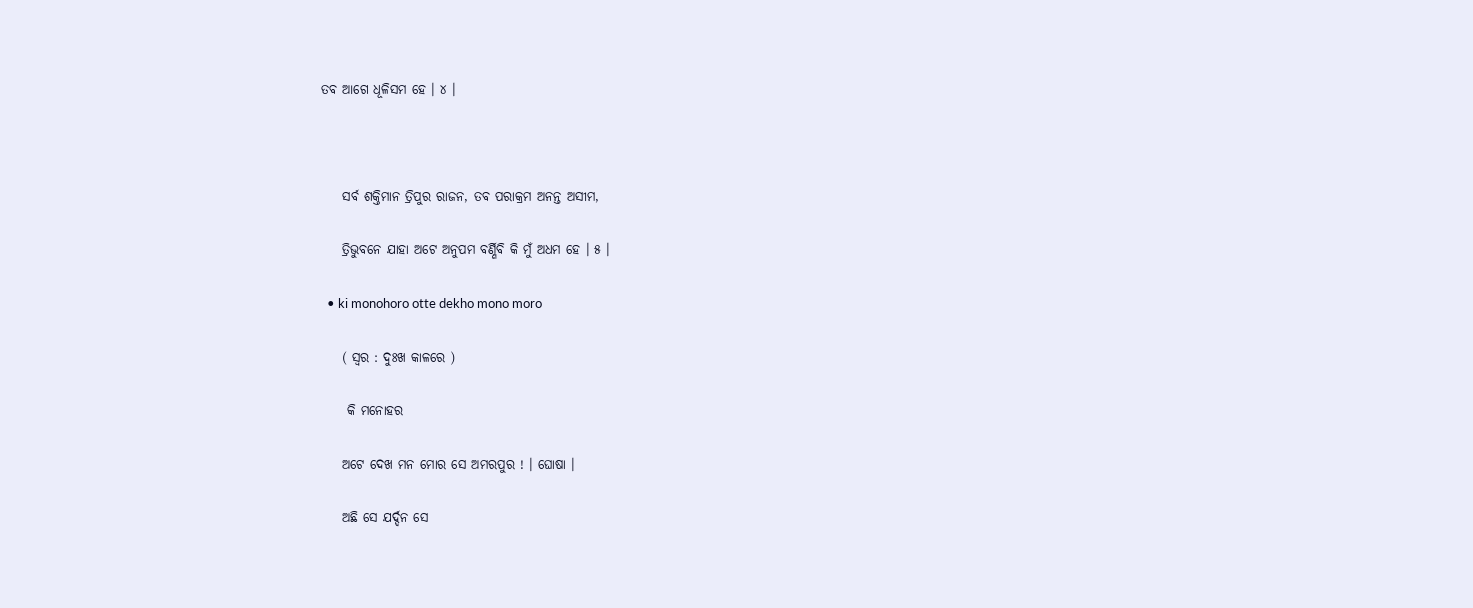ତବ ଆଗେ ଧୂଳିସମ ହେ । ୪ ।



    ସର୍ବ ଶକ୍ତିମାନ ତ୍ରିପୁର ରାଜନ, ତବ ପରାକ୍ରମ ଅନନ୍ତ ଅସୀମ,

    ତ୍ରିଭୁବନେ ଯାହା ଅଟେ ଅନୁପମ ବର୍ଣ୍ଣିବି କି ମୁଁ ଅଧମ ହେ । ୫ ।

  • ki monohoro otte dekho mono moro

    ( ସ୍ୱର : ଦୁଃଖ କାଳରେ )

     କି ମନୋହର

    ଅଟେ ଦେଖ ମନ ମୋର ସେ ଅମରପୁର ! । ଘୋଷା ।

    ଅଛି ସେ ଯର୍ଦ୍ଦନ ସେ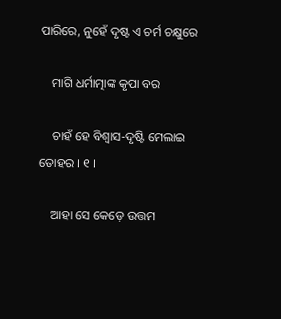ପାରିରେ, ନୁହେଁ ଦୃଷ୍ଟ ଏ ଚର୍ମ ଚକ୍ଷୁରେ

    ମାଗି ଧର୍ମାତ୍ମାଙ୍କ କୃପା ବର

    ଚାହଁ ହେ ବିଶ୍ୱାସ-ଦୃଷ୍ଟି ମେଲାଇ ତୋହର । ୧ ।

    ଆହା ସେ କେଡ଼େ ଉତ୍ତମ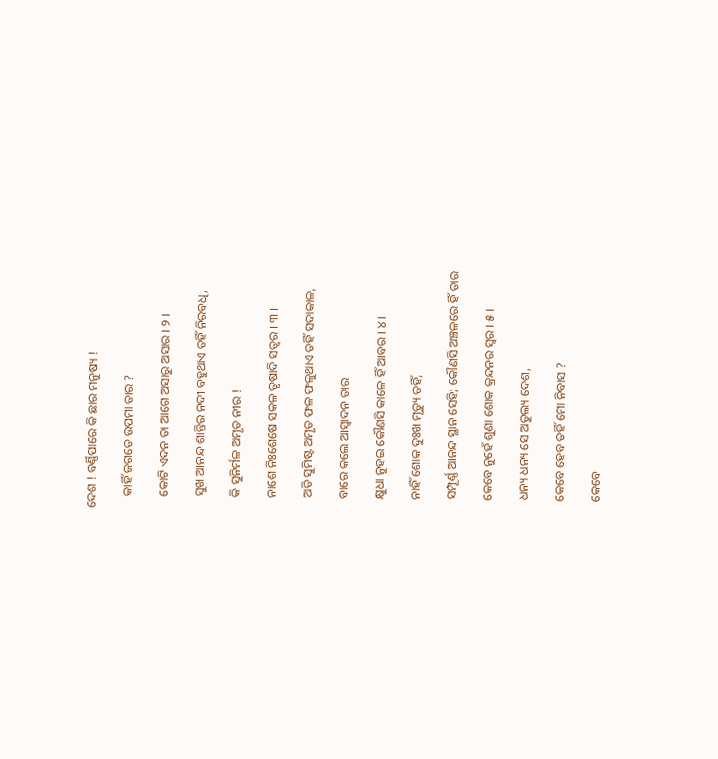ଦେଶ ! ବର୍ଣ୍ଣିପାରେ କି ଛାର ମନୁଷ୍ୟ !

    କାହିଁ ଜଗତେ ଉପମା ତାର ?

    କୋଟି ଏଦନ ତା ଆଗେ ଅସାରୁ ଅସାର । ୨ ।

    ସୁଖ ଆନନ୍ଦ ଶାନ୍ତିର ନଦୀ ବହୁଥାଏ ତହିଁ ନିରବଧି,

    କି ସୁନିର୍ମଳ ଅମୃତ ନୀର !

    ନାଶେ ନିଃଶେଷେ ସକଳ ତୃଷାଦି ସତ୍ୱର । ୩ ।

    ଅତି ସୁମିଷ୍ଟ ଅମୃତ ଫଳ ଫଳୁଥାଏ ତହିଁ ସଦାକାଳ,

    ବାରେ କଲେ ଆସ୍ୱାଦନ ତାର

    କ୍ଷୁଧା ନୁହଇ କୌଣସି କାଳେ ହିଁ ଆବର । ୪ ।

    ନାହିଁ ଶୋକ ଦୁଃଖ ମୃତ୍ୟୁ ତହିଁ,

    ସମ୍ପୂର୍ଣ୍ଣ ଆନନ୍ଦ ସ୍ଥାନ ସେହି; କୌଣସି ଅଞ୍ଚଳରେ ହିଁ ତାର

    କେବେ ନୁହେଁ ଶୁଣା ଶୋକ କ୍ରନ୍ଦନର ସ୍ୱର । ୫ ।

    ଧନ୍ୟ ଧନ୍ୟ ସେ ଅତୁଲ୍ୟ ଦେଶ,

    କେବେ ହେବ ତହିଁ ମୋ ନିବାସ ?

    କେବେ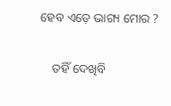ହେବ ଏଡ଼େ ଭାଗ୍ୟ ମୋର ?

    ତହିଁ ଦେଖିବି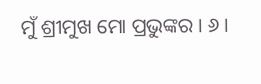ମୁଁ ଶ୍ରୀମୁଖ ମୋ ପ୍ରଭୁଙ୍କର । ୬ ।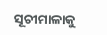ସୂଚୀମାଳାକୁ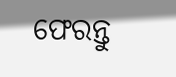ଫେରନ୍ତୁ